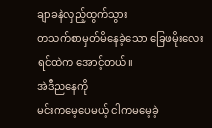ချာခနဲလှည့်ထွက်သွား
တသက်စာမှတ်မိနေခဲ့သော ခြေဖမိုးလေး
ရင်ထဲက အောင့်တယ်။
အဲဒီညနေကို
မင်းကမေ့ပေမယ့် ငါကမမေ့ခဲ့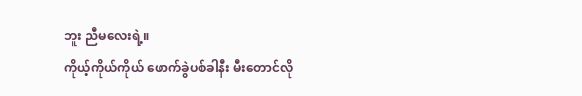ဘူး ညီမလေးရဲ့။
ကိုယ့်ကိုယ်ကိုယ် ဖောက်ခွဲပစ်ခါနီး မီးတောင်လို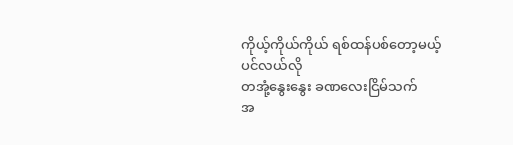ကိုယ့်ကိုယ်ကိုယ် ရစ်ထန်ပစ်တော့မယ့် ပင်လယ်လို
တအုံ့နွေးနွေး ခဏလေးငြိမ်သက်
အ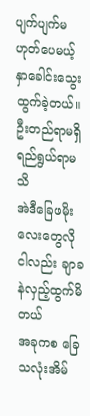ပျက်ပျက်မဟုတ်ပေမယ့်
နှာခေါင်းသွေးထွက်ခဲ့တယ်။
ဦးတည်ရာမရှိ ရည်ရွယ်ရာမသိ
အဲဒီခြေဖမိုးလေးတွေလို
ငါလည်း ချာခနဲလှည့်ထွက်မိတယ်
အခုကစ ခြေသလုံးအိမ်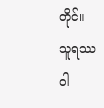တိုင်။
သူရဿဝါ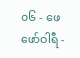၀၆ - ဖေဖော်ဝါရီ -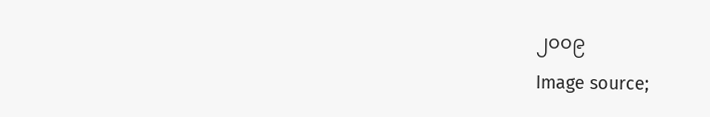၂၀၀၉
Image source;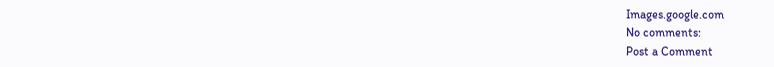Images.google.com
No comments:
Post a Comment